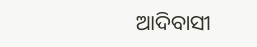ଆଦିବାସୀ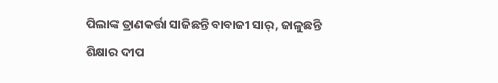ପିଲାଙ୍କ ତ୍ରାଣକର୍ତ୍ତା ସାଜିଛନ୍ତି ବାବାଜୀ ସାର୍‌, ଜାଳୁଛନ୍ତି ଶିକ୍ଷାର ଦୀପ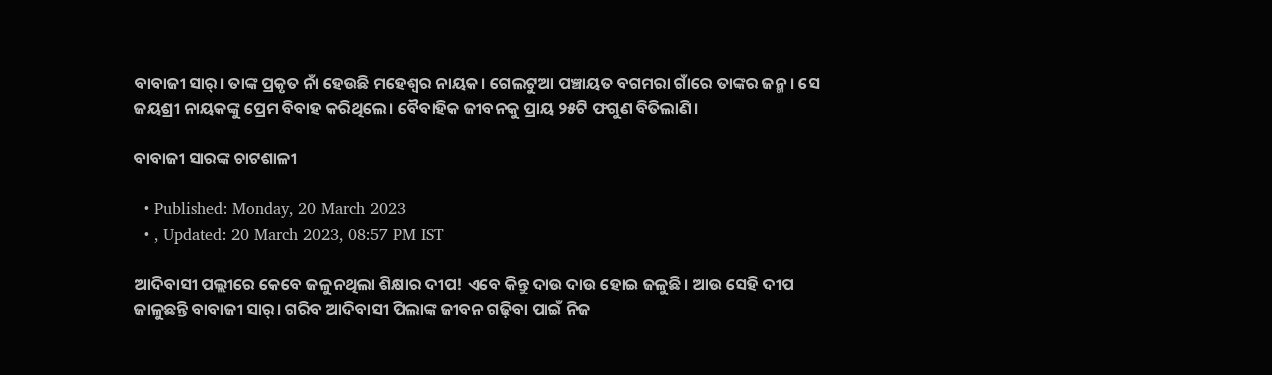ବାବାଜୀ ସାର୍‌। ତାଙ୍କ ପ୍ରକୃତ ନାଁ ହେଉଛି ମହେଶ୍ୱର ନାୟକ। ଗେଲଟୁଆ ପଞ୍ଚାୟତ ବଗମରା ଗାଁରେ ତାଙ୍କର ଜନ୍ମ। ସେ ଜୟଶ୍ରୀ ନାୟକଙ୍କୁ ପ୍ରେମ ବିବାହ କରିଥିଲେ। ବୈବାହିକ ଜୀବନକୁ ପ୍ରାୟ ୨୫ଟି ଫଗୁଣ ବିତିଲାଣି।

ବାବାଜୀ ସାରଙ୍କ ଚାଟଶାଳୀ

  • Published: Monday, 20 March 2023
  • , Updated: 20 March 2023, 08:57 PM IST

ଆଦିବାସୀ ପଲ୍ଲୀରେ କେବେ ଜଳୁନଥିଲା ଶିକ୍ଷାର ଦୀପ! ଏବେ କିନ୍ତୁ ଦାଉ ଦାଉ ହୋଇ ଜଳୁଛି। ଆଉ ସେହି ଦୀପ ଜାଳୁଛନ୍ତି ବାବାଜୀ ସାର୍‌। ଗରିବ ଆଦିବାସୀ ପିଲାଙ୍କ ଜୀବନ ଗଢ଼ିବା ପାଇଁ ନିଜ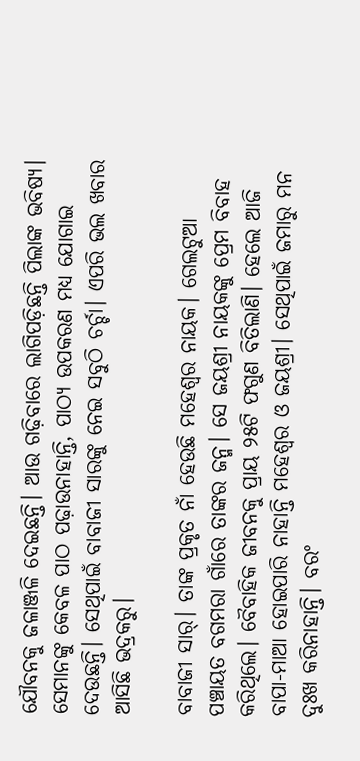ଯୌବନକୁ ଜଳାଞ୍ଜଳି ଦେଇଛନ୍ତି। ଆଉ ଗଢ଼ିବାରେ ଲାଗିପଡ଼ିଛନ୍ତି ପିଲାଙ୍କ ଭବିଷ୍ୟ। ସେମାନଙ୍କୁ କେବଳ ପାଠ ପଢ଼ାଉନାହାନ୍ତି, ପାଠ୍ୟ ଉପକରଣ ମଧ୍ୟ ଯୋଗାଇ ଦେଉଛନ୍ତି। ସେଥିପାଇଁ ବାବାଜୀ ସାରଙ୍କୁ ନେଇ ସବୁଠି ଚର୍ଚ୍ଚା। ଏପରି ଭଲ ଖବାର ଆସିଛି ଭଦ୍ରକରୁ।

ବାବାଜୀ ସାର୍‌। ତାଙ୍କ ପ୍ରକୃତ ନାଁ ହେଉଛି ମହେଶ୍ୱର ନାୟକ। ଗେଲଟୁଆ ପଞ୍ଚାୟତ ବଗମରା ଗାଁରେ ତାଙ୍କର ଜନ୍ମ। ସେ ଜୟଶ୍ରୀ ନାୟକଙ୍କୁ ପ୍ରେମ ବିବାହ କରିଥିଲେ। ବୈବାହିକ ଜୀବନକୁ ପ୍ରାୟ ୨୫ଟି ଫଗୁଣ ବିତିଲାଣି। ହେଲେ ଆଜି ବାପା-ମାଆ ହୋଇପାରି ନାହାନ୍ତି ମହେଶ୍ୱର ଓ ଜୟଶ୍ରୀ। ସେଥିପାଇଁ ଜମାରୁ ମନ ଦୁଃଖ କରିନାହାନ୍ତି। ବରଂ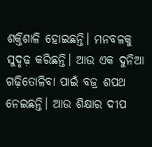ଶକ୍ତିଶାଳି ହୋଇଛନ୍ତି। ମନବଳକୁ ସୁଦୃଢ଼ କରିଛନ୍ତି। ଆଉ ଏକ ଦୁନିଆ ଗଢ଼ିତୋଳିବା ପାଇଁ ବଜ୍ର ଶପଥ ନେଇଛନ୍ତି। ଆଉ ଶିକ୍ଷାର ଦୀପ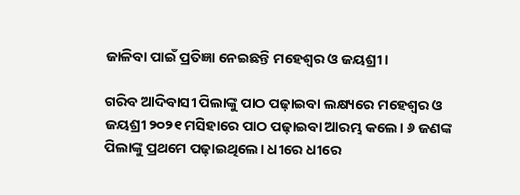ଜାଳିବା ପାଇଁ ପ୍ରତିଜ୍ଞା ନେଇଛନ୍ତି ମହେଶ୍ୱର ଓ ଜୟଶ୍ରୀ।

ଗରିବ ଆଦିବାସୀ ପିଲାଙ୍କୁ ପାଠ ପଢ଼ାଇବା ଲକ୍ଷ୍ୟରେ ମହେଶ୍ୱର ଓ ଜୟଶ୍ରୀ ୨୦୨୧ ମସିହାରେ ପାଠ ପଢ଼ାଇବା ଆରମ୍ଭ କଲେ। ୬ ଜଣଙ୍କ ପିଲାଙ୍କୁ ପ୍ରଥମେ ପଢ଼ାଇଥିଲେ। ଧୀରେ ଧୀରେ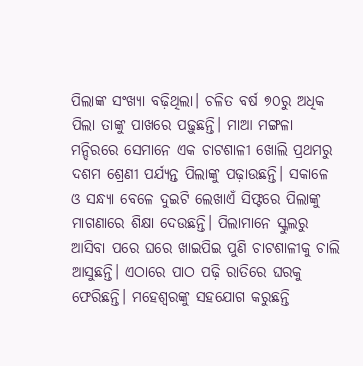ପିଲାଙ୍କ ସଂଖ୍ୟା ବଢ଼ିଥିଲା। ଚଳିତ ବର୍ଷ ୭୦ରୁ ଅଧିକ ପିଲା ତାଙ୍କୁ ପାଖରେ ପଢ଼ୁଛନ୍ତି। ମାଆ ମଙ୍ଗଳା ମନ୍ଦିରରେ ସେମାନେ ଏକ ଚାଟଶାଳୀ ଖୋଲି ପ୍ରଥମରୁ ଦଶମ ଶ୍ରେଣୀ ପର୍ଯ୍ୟନ୍ତ ପିଲାଙ୍କୁ ପଢ଼ାଉଛନ୍ତି। ସକାଳେ ଓ ସନ୍ଧ୍ୟା ବେଳେ ଦୁଇଟି ଲେଖାଏଁ ସିଫ୍ଟରେ ପିଲାଙ୍କୁ ମାଗଣାରେ ଶିକ୍ଷା ଦେଉଛନ୍ତି। ପିଲାମାନେ ସ୍କୁଲରୁ ଆସିବା ପରେ ଘରେ ଖାଇପିଇ ପୁଣି ଚାଟଶାଳୀକୁ ଚାଲି ଆସୁଛନ୍ତି। ଏଠାରେ ପାଠ ପଢ଼ି ରାତିରେ ଘରକୁ ଫେରିଛନ୍ତି। ମହେଶ୍ୱରଙ୍କୁ ସହଯୋଗ କରୁଛନ୍ତି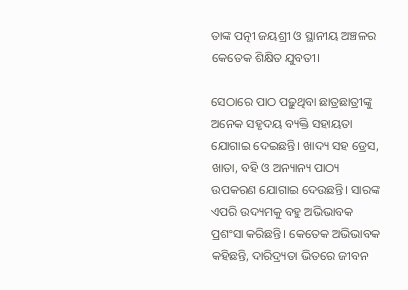ତାଙ୍କ ପତ୍ନୀ ଜୟଶ୍ରୀ ଓ ସ୍ଥାନୀୟ ଅଞ୍ଚଳର କେତେକ ଶିକ୍ଷିତ ଯୁବତୀ।

ସେଠାରେ ପାଠ ପଢ଼ୁଥିବା ଛାତ୍ରଛାତ୍ରୀଙ୍କୁ ଅନେକ ସହୃଦୟ ବ୍ୟକ୍ତି ସହାୟତା ଯୋଗାଇ ଦେଇଛନ୍ତି। ଖାଦ୍ୟ ସହ ଡ୍ରେସ, ଖାତା, ବହି ଓ ଅନ୍ୟାନ୍ୟ ପାଠ୍ୟ ଉପକରଣ ଯୋଗାଇ ଦେଉଛନ୍ତି। ସାରଙ୍କ ଏପରି ଉଦ୍ୟମକୁ ବହୁ ଅଭିଭାବକ ପ୍ରଶଂସା କରିଛନ୍ତି। କେତେକ ଅଭିଭାବକ କହିଛନ୍ତି, ଦାରିଦ୍ର୍ୟତା ଭିତରେ ଜୀବନ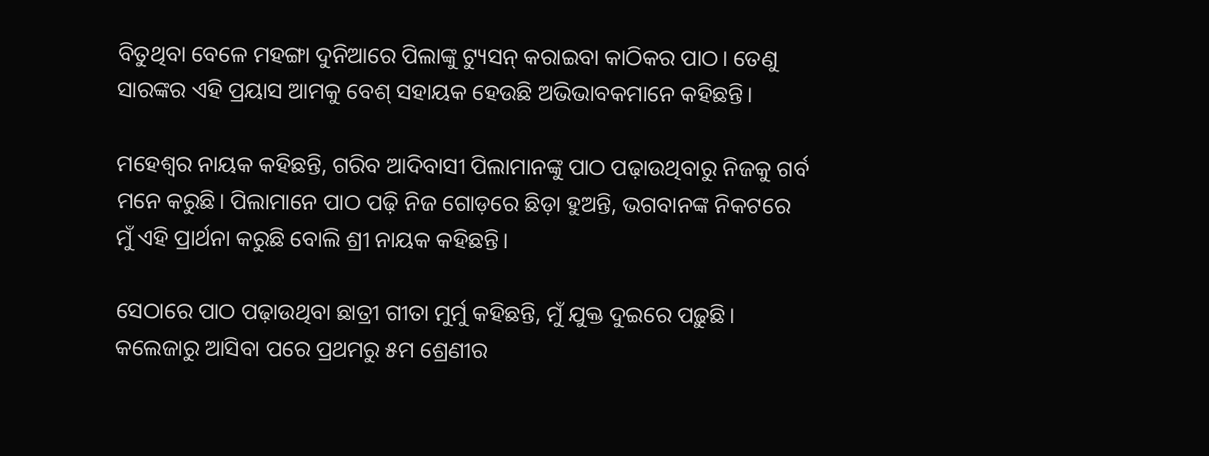ବିତୁଥିବା ବେଳେ ମହଙ୍ଗା ଦୁନିଆରେ ପିଲାଙ୍କୁ ଟ୍ୟୁସନ୍‌ କରାଇବା କାଠିକର ପାଠ। ତେଣୁ ସାରଙ୍କର ଏହି ପ୍ରୟାସ ଆମକୁ ବେଶ୍‌ ସହାୟକ ହେଉଛି ଅଭିଭାବକମାନେ କହିଛନ୍ତି।

ମହେଶ୍ୱର ନାୟକ କହିଛନ୍ତି, ଗରିବ ଆଦିବାସୀ ପିଲାମାନଙ୍କୁ ପାଠ ପଢ଼ାଉଥିବାରୁ ନିଜକୁ ଗର୍ବ ମନେ କରୁଛି। ପିଲାମାନେ ପାଠ ପଢ଼ି ନିଜ ଗୋଡ଼ରେ ଛିଡ଼ା ହୁଅନ୍ତି, ଭଗବାନଙ୍କ ନିକଟରେ ମୁଁ ଏହି ପ୍ରାର୍ଥନା କରୁଛି ବୋଲି ଶ୍ରୀ ନାୟକ କହିଛନ୍ତି।

ସେଠାରେ ପାଠ ପଢ଼ାଉଥିବା ଛାତ୍ରୀ ଗୀତା ମୁର୍ମୁ କହିଛନ୍ତି, ମୁଁ ଯୁକ୍ତ ଦୁଇରେ ପଢ଼ୁଛି। କଲେଜାରୁ ଆସିବା ପରେ ପ୍ରଥମରୁ ୫ମ ଶ୍ରେଣୀର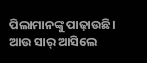ପିଲାମାନଙ୍କୁ ପାଢ଼ାଉଛି। ଆଉ ସାର୍‌ ଆସିଲେ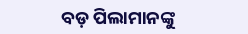ବଡ଼ ପିଲାମାନଙ୍କୁ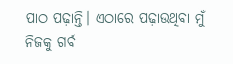ପାଠ ପଢ଼ାନ୍ତି। ଏଠାରେ ପଢ଼ାଉଥିବା ମୁଁ ନିଜକୁ ଗର୍ବ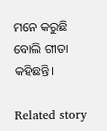ମନେ କରୁଛି ବୋଲି ଗୀତା କହିଛନ୍ତି।

Related story